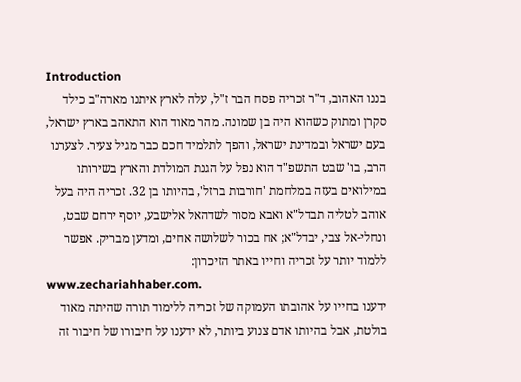Introduction
בננו האהוב, ד"ר זכריה פסח הבר ז"ל, עלה לארץ איתנו מארה"ב כילד סקרן ומתוק כשהוא היה בן שמונה. מהר מאוד הוא התאהב בארץ ישראל, בעם ישראל ובמדינת ישראל, והפך לתלמיד חכם כבר מגיל צעיר. לצערנו הרב, בו' שבט התשפ"ד הוא נפל על הגנת המולדת והארץ בשירותו במילואים בעזה במלחמת 'חורבות ברזל', בהיותו בן 32. זכריה היה בעל אוהב לטליה תבדל"א ואבא מסור לשדהאל אלישבע, יוסף ירחם שבט, ונחלי-אל צבי, יבדל"א; אח בכור לשלושה אחים, ומדען מבריק. אפשר ללמוד יותר על זכריה וחייו באתר הזיכרון:
www.zechariahhaber.com.
ידענו בחייו על אהובתו העמוקה של זכריה ללימוד תורה שהיתה מאוד בולטת, אבל בהיותו אדם צנוע ביותר, לא ידענו על חיבורו של חיבור זה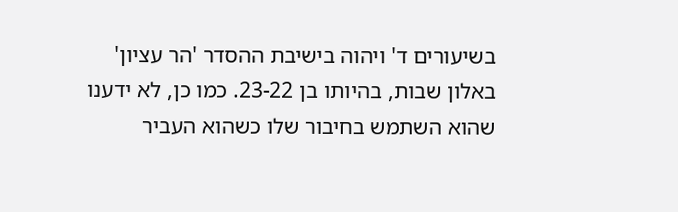בשיעורים ד' ויהוה בישיבת ההסדר 'הר עציון' באלון שבות, בהיותו בן 23-22. כמו כן, לא ידענו שהוא השתמש בחיבור שלו כשהוא העביר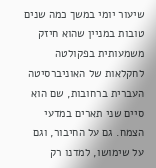שיעור יומי במשך כמה שנים טובות במניין שהוא חיזק משמעותית בפקולטה לחקלאות של האוניברסיטה העברית ברחובות, שם הוא סיים שני תארים במדעי הצמח. גם על החיבור, וגם על שימושו, למדנו רק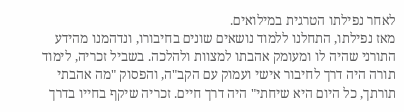לאחר נפילתו הטרגית במילואים.
מאז נפילתו, התחלנו ללמוד נושאים שונים בחיבורו, ונדהמנו מהידע התורני שהיה לו ומעומק אהבתו למצוות ולהלכה. בשביל זכריה, לימוד תורה היה דרך לחיבור אישי ועמוק עם הקב"ה, והפסוק "מה אהבתי תורתך, כל היום היא שיחתי" היה דרך חיים. זכריה שיקף בחייו בדרך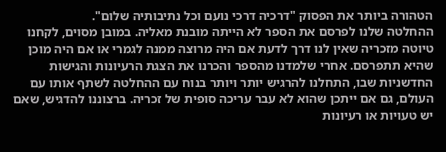הטהורה ביותר את הפסוק "דרכיה דרכי נועם וכל נתיבותיה שלום".
ההחלטה שלנו לפרסם את הספר לא הייתה מובנת מאליה. במובן מסוים, לקחנו טיוטה מזכריה שאין לנו דרך לדעת אם היה מרוצה ממנה לגמרי או אם היה מוכן שהיא תתפרסם. אחרי שלמדנו מהספר והכרנו את הצגת הרעיונות והגישות החדשניות שבו, התחלנו להרגיש יותר ויותר בנוח עם ההחלטה לשתף אותו עם העולם, גם אם ייתכן שהוא לא עבר עריכה סופית של זכריה. ברצוננו להדגיש, שאם יש טעויות או רעיונות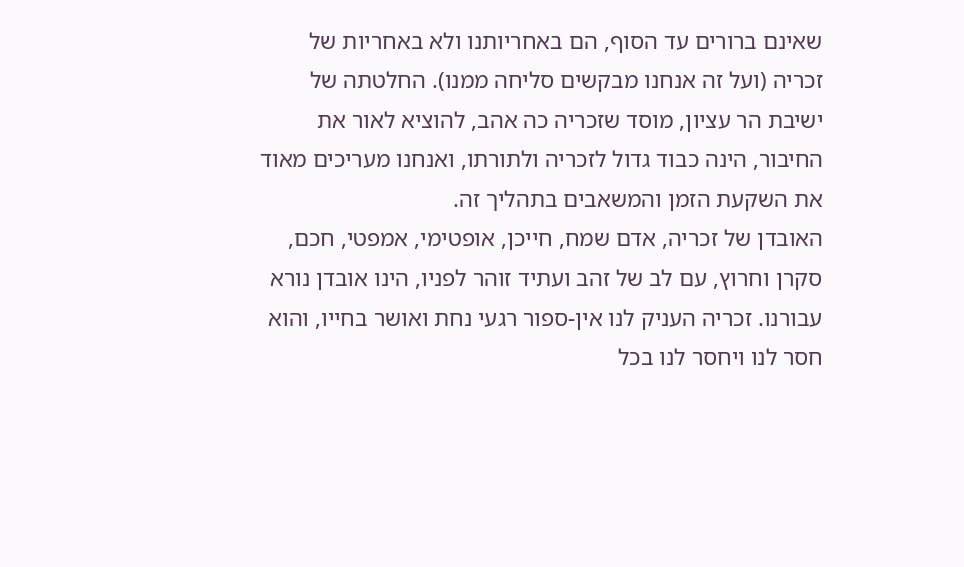שאינם ברורים עד הסוף, הם באחריותנו ולא באחריות של זכריה (ועל זה אנחנו מבקשים סליחה ממנו). החלטתה של ישיבת הר עציון, מוסד שזכריה כה אהב, להוציא לאור את החיבור, הינה כבוד גדול לזכריה ולתורתו, ואנחנו מעריכים מאוד את השקעת הזמן והמשאבים בתהליך זה.
האובדן של זכריה, אדם שמח, חייכן, אופטימי, אמפטי, חכם, סקרן וחרוץ, עם לב של זהב ועתיד זוהר לפניו, הינו אובדן נורא עבורנו. זכריה העניק לנו אין-ספור רגעי נחת ואושר בחייו, והוא חסר לנו ויחסר לנו בכל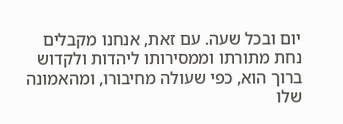יום ובכל שעה. עם זאת, אנחנו מקבלים נחת מתורתו וממסירותו ליהדות ולקדוש ברוך הוא, כפי שעולה מחיבורו, ומהאמונה שלו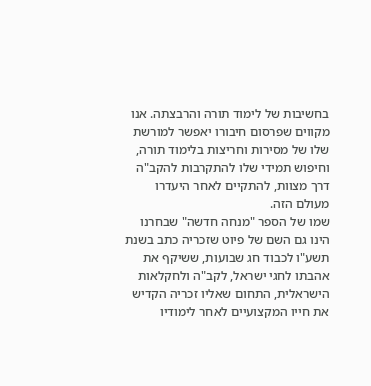בחשיבות של לימוד תורה והרבצתה. אנו מקווים שפרסום חיבורו יאפשר למורשת שלו של מסירות וחריצות בלימוד תורה, וחיפוש תמידי שלו להתקרבות להקב"ה דרך מצוות, להתקיים לאחר היעדרו מעולם הזה.
שמו של הספר "מנחה חדשה" שבחרנו הינו גם השם של פיוט שזכריה כתב בשנת תשע"ו לכבוד חג שבועות, ששיקף את אהבתו לחגי ישראל, לקב"ה ולחקלאות הישראלית, התחום שאליו זכריה הקדיש את חייו המקצועיים לאחר לימודיו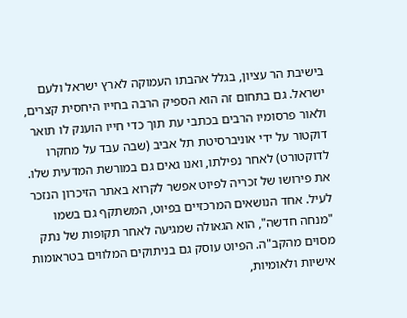בישיבת הר עציון, בגלל אהבתו העמוקה לארץ ישראל ולעם ישראל. גם בתחום זה הוא הספיק הרבה בחייו היחסית קצרים, ולאור פרסומיו הרבים בכתבי עת תוך כדי חייו הוענק לו תואר דוקטור על ידי אוניברסיטת תל אביב (שבה עבד על מחקרו לדוקטורט) לאחר נפילתו, ואנו גאים גם במורשת המדעית שלו.
את פירושו של זכריה לפיוט אפשר לקרוא באתר הזיכרון הנזכר לעיל. אחד הנושאים המרכזיים בפיוט, המשתקף גם בשמו "מנחה חדשה", הוא הגאולה שמגיעה לאחר תקופות של נתק מסוים מהקב"ה. הפיוט עוסק גם בניתוקים המלווים בטראומות אישיות ולאומיות,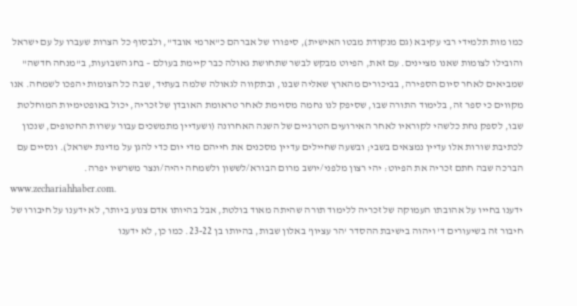כמו מות תלמידי רבי עקיבא (גם מנקודת מבטו האישית), סיפורו של אברהם כ"ארמי אובד", ולבסוף כל הצרות שעברו על עם ישראל והובילו לצומות שאנו מציינים. עם זאת, הפיוט מבקש לבשר שתחושת גאולה כבר קיימת בעולם – בחג השבועות, ב"מנחה חדשה" שמביאים לאחר סיום הספירה, בביכורים מהארץ שאליה שבנו, ובתקווה לגאולה שלמה בעתיד, שבה כל הצומות יהפכו לשמחה. אנו מקווים כי ספר זה, בלימוד התורה שבו, שסיפק לנו נחמה מסוימת לאחר טראומת האובדן של זכריה, יכול באופטימיות המוחלטת שבו, לספק נחת כלשהי לקוראיו לאחר האירועים הטרגיים של השנה האחרונה (ושעדיין מתמשכים עבור עשרות החטופים, שנכון לכתיבת שורות אלו עדיין נמצאים בשבי; ובשעה שחיילים עדיין מסכנים את חייהם מדי יום כדי להגן על מדינת ישראל). ונסיים עם הברכה שבה חתם זכריה את הפיוט: יהי רצון מלפני/יושב מרום הבורא/לששון ולשמחה יהיה/ונצר משרשיו יפרה.
www.zechariahhaber.com.
ידענו בחייו על אהובתו העמוקה של זכריה ללימוד תורה שהיתה מאוד בולטת, אבל בהיותו אדם צנוע ביותר, לא ידענו על חיבורו של חיבור זה בשיעורים ד' ויהוה בישיבת ההסדר 'הר עציון' באלון שבות, בהיותו בן 23-22. כמו כן, לא ידענו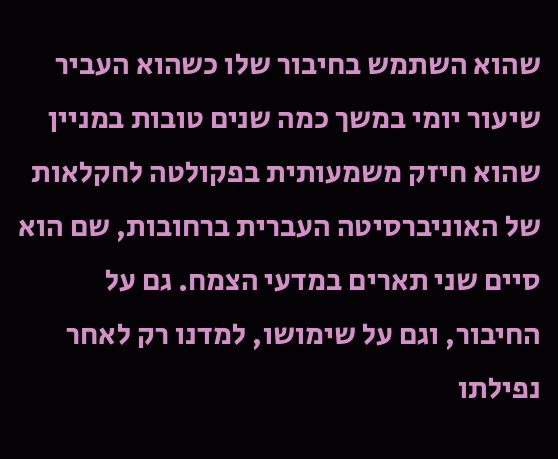שהוא השתמש בחיבור שלו כשהוא העביר שיעור יומי במשך כמה שנים טובות במניין שהוא חיזק משמעותית בפקולטה לחקלאות של האוניברסיטה העברית ברחובות, שם הוא סיים שני תארים במדעי הצמח. גם על החיבור, וגם על שימושו, למדנו רק לאחר נפילתו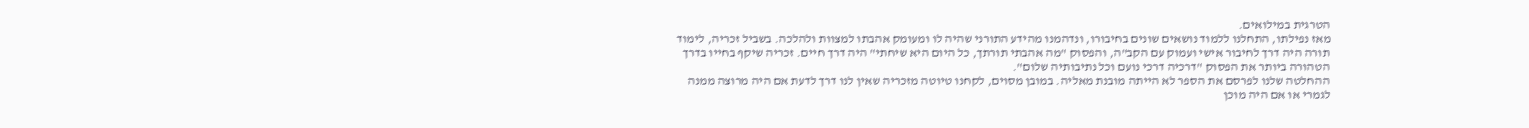הטרגית במילואים.
מאז נפילתו, התחלנו ללמוד נושאים שונים בחיבורו, ונדהמנו מהידע התורני שהיה לו ומעומק אהבתו למצוות ולהלכה. בשביל זכריה, לימוד תורה היה דרך לחיבור אישי ועמוק עם הקב"ה, והפסוק "מה אהבתי תורתך, כל היום היא שיחתי" היה דרך חיים. זכריה שיקף בחייו בדרך הטהורה ביותר את הפסוק "דרכיה דרכי נועם וכל נתיבותיה שלום".
ההחלטה שלנו לפרסם את הספר לא הייתה מובנת מאליה. במובן מסוים, לקחנו טיוטה מזכריה שאין לנו דרך לדעת אם היה מרוצה ממנה לגמרי או אם היה מוכן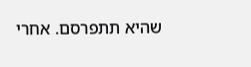שהיא תתפרסם. אחרי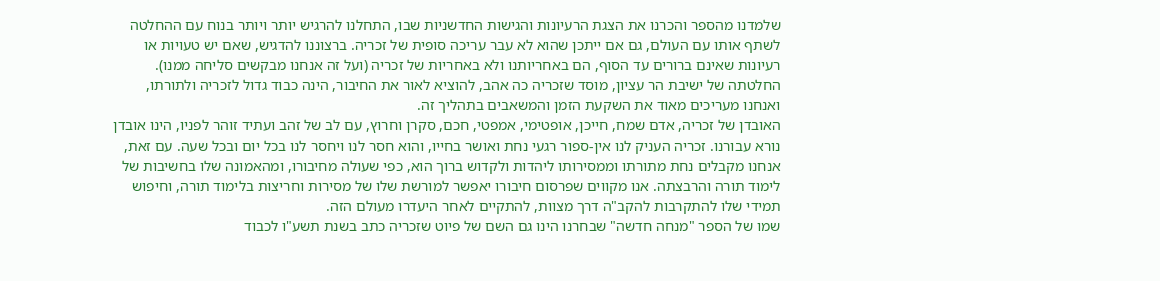שלמדנו מהספר והכרנו את הצגת הרעיונות והגישות החדשניות שבו, התחלנו להרגיש יותר ויותר בנוח עם ההחלטה לשתף אותו עם העולם, גם אם ייתכן שהוא לא עבר עריכה סופית של זכריה. ברצוננו להדגיש, שאם יש טעויות או רעיונות שאינם ברורים עד הסוף, הם באחריותנו ולא באחריות של זכריה (ועל זה אנחנו מבקשים סליחה ממנו). החלטתה של ישיבת הר עציון, מוסד שזכריה כה אהב, להוציא לאור את החיבור, הינה כבוד גדול לזכריה ולתורתו, ואנחנו מעריכים מאוד את השקעת הזמן והמשאבים בתהליך זה.
האובדן של זכריה, אדם שמח, חייכן, אופטימי, אמפטי, חכם, סקרן וחרוץ, עם לב של זהב ועתיד זוהר לפניו, הינו אובדן נורא עבורנו. זכריה העניק לנו אין-ספור רגעי נחת ואושר בחייו, והוא חסר לנו ויחסר לנו בכל יום ובכל שעה. עם זאת, אנחנו מקבלים נחת מתורתו וממסירותו ליהדות ולקדוש ברוך הוא, כפי שעולה מחיבורו, ומהאמונה שלו בחשיבות של לימוד תורה והרבצתה. אנו מקווים שפרסום חיבורו יאפשר למורשת שלו של מסירות וחריצות בלימוד תורה, וחיפוש תמידי שלו להתקרבות להקב"ה דרך מצוות, להתקיים לאחר היעדרו מעולם הזה.
שמו של הספר "מנחה חדשה" שבחרנו הינו גם השם של פיוט שזכריה כתב בשנת תשע"ו לכבוד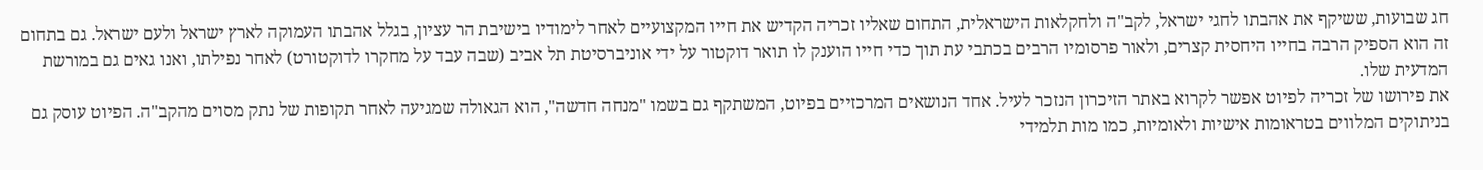חג שבועות, ששיקף את אהבתו לחגי ישראל, לקב"ה ולחקלאות הישראלית, התחום שאליו זכריה הקדיש את חייו המקצועיים לאחר לימודיו בישיבת הר עציון, בגלל אהבתו העמוקה לארץ ישראל ולעם ישראל. גם בתחום זה הוא הספיק הרבה בחייו היחסית קצרים, ולאור פרסומיו הרבים בכתבי עת תוך כדי חייו הוענק לו תואר דוקטור על ידי אוניברסיטת תל אביב (שבה עבד על מחקרו לדוקטורט) לאחר נפילתו, ואנו גאים גם במורשת המדעית שלו.
את פירושו של זכריה לפיוט אפשר לקרוא באתר הזיכרון הנזכר לעיל. אחד הנושאים המרכזיים בפיוט, המשתקף גם בשמו "מנחה חדשה", הוא הגאולה שמגיעה לאחר תקופות של נתק מסוים מהקב"ה. הפיוט עוסק גם בניתוקים המלווים בטראומות אישיות ולאומיות, כמו מות תלמידי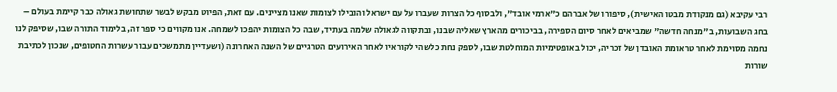רבי עקיבא (גם מנקודת מבטו האישית), סיפורו של אברהם כ"ארמי אובד", ולבסוף כל הצרות שעברו על עם ישראל והובילו לצומות שאנו מציינים. עם זאת, הפיוט מבקש לבשר שתחושת גאולה כבר קיימת בעולם – בחג השבועות, ב"מנחה חדשה" שמביאים לאחר סיום הספירה, בביכורים מהארץ שאליה שבנו, ובתקווה לגאולה שלמה בעתיד, שבה כל הצומות יהפכו לשמחה. אנו מקווים כי ספר זה, בלימוד התורה שבו, שסיפק לנו נחמה מסוימת לאחר טראומת האובדן של זכריה, יכול באופטימיות המוחלטת שבו, לספק נחת כלשהי לקוראיו לאחר האירועים הטרגיים של השנה האחרונה (ושעדיין מתמשכים עבור עשרות החטופים, שנכון לכתיבת שורות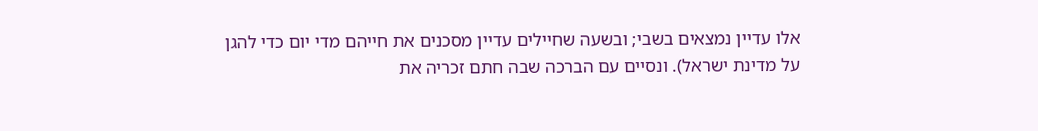אלו עדיין נמצאים בשבי; ובשעה שחיילים עדיין מסכנים את חייהם מדי יום כדי להגן על מדינת ישראל). ונסיים עם הברכה שבה חתם זכריה את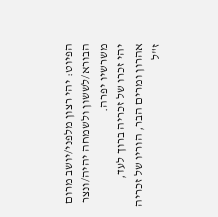הפיוט: יהי רצון מלפני/יושב מרום הבורא/לששון ולשמחה יהיה/ונצר משרשיו יפרה.
יהי זכרו של זכריה ברוך לעד,
אהרון ומרים הבר, הוריו של זכריה ז"ל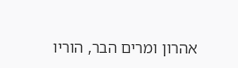אהרון ומרים הבר, הוריו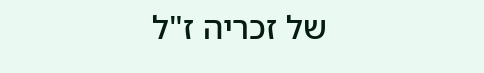של זכריה ז"ל